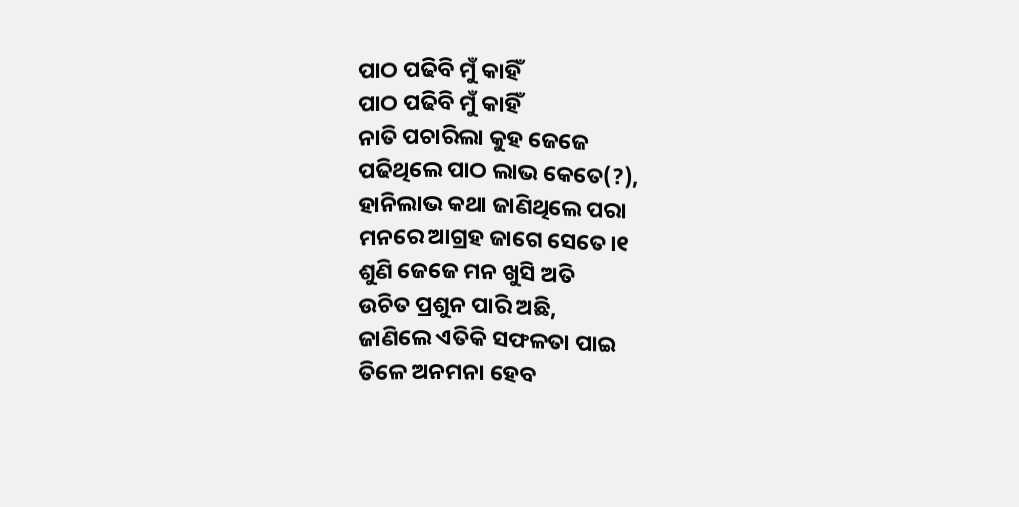ପାଠ ପଢିବି ମୁଁ କାହିଁ
ପାଠ ପଢିବି ମୁଁ କାହିଁ
ନାତି ପଚାରିଲା କୁହ ଜେଜେ
ପଢିଥିଲେ ପାଠ ଲାଭ କେତେ(?),
ହାନିଲାଭ କଥା ଜାଣିଥିଲେ ପରା
ମନରେ ଆଗ୍ରହ ଜାଗେ ସେତେ।୧
ଶୁଣି ଜେଜେ ମନ ଖୁସି ଅତି
ଉଚିତ ପ୍ରଶୁନ ପାରି ଅଛି,
ଜାଣିଲେ ଏତିକି ସଫଳତା ପାଇ
ତିଳେ ଅନମନା ହେବ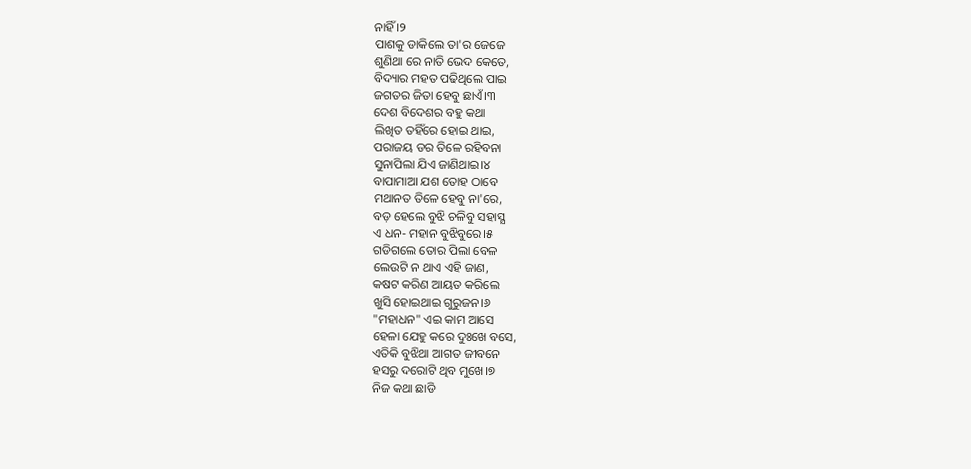ନାହିଁ ।୨
ପାଶକୁ ଡାକିଲେ ତା'ର ଜେଜେ
ଶୁଣିଥା ରେ ନାତି ଭେଦ କେତେ,
ବିଦ୍ୟାର ମହତ ପଢିଥିଲେ ପାଇ
ଜଗତର ଜିତା ହେବୁ ଛାଏଁ।୩
ଦେଶ ବିଦେଶର ବହୁ କଥା
ଲିଖିତ ତହିଁରେ ହୋଇ ଥାଇ,
ପରାଜୟ ଡର ତିଳେ ରହିବନା
ସୁନାପିଲା ଯିଏ ଜାଣିଥାଇ।୪
ବାପାମାଆ ଯଶ ତୋହ ଠାବେ
ମଥାନତ ତିଳେ ହେବୁ ନା'ରେ,
ବଡ଼ ହେଲେ ବୁଝି ଚଳିବୁ ସହାସ୍ଯ
ଏ ଧନ- ମହାନ ବୁଝିବୁରେ।୫
ଗଡିଗଲେ ତୋର ପିଲା ବେଳ
ଲେଉଟି ନ ଥାଏ ଏହି ଜାଣ,
କଷଟ କରିଣ ଆୟତ କରିଲେ
ଖୁସି ହୋଇଥାଇ ଗୁରୁଜନ।୬
"ମହାଧନ" ଏଇ କାମ ଆସେ
ହେଳା ଯେହୁ କରେ ଦୁଃଖେ ବସେ,
ଏତିକି ବୁଝିଥା ଆଗତ ଜୀବନେ
ହସରୁ ଦରୋଟି ଥିବ ମୁଖେ।୭
ନିଜ କଥା ଛାଡି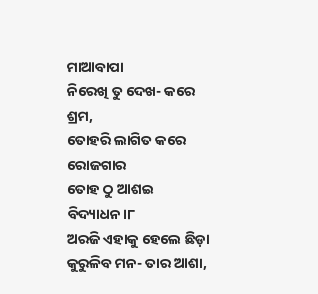ମାଆବାପା
ନିରେଖି ତୁ ଦେଖ- କରେ ଶ୍ରମ,
ତୋହରି ଲାଗିତ କରେ ରୋଜଗାର
ତୋହ ଠୁ ଆଶଇ ବିଦ୍ୟାଧନ।୮
ଅରଜି ଏହାକୁ ହେଲେ ଛିଡ଼ା
କୁରୁଳିବ ମନ- ତାର ଆଶା,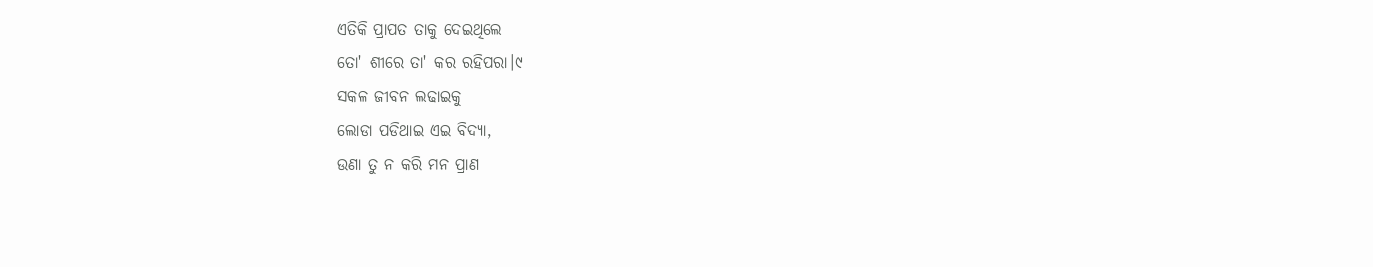ଏତିକି ପ୍ରାପତ ତାକୁ ଦେଇଥିଲେ
ତୋ' ଶୀରେ ତା' କର ରହିପରା।୯
ସକଳ ଜୀବନ ଲଢାଇକୁ
ଲୋଡା ପଡିଥାଇ ଏଇ ବିଦ୍ୟା,
ଉଣା ତୁ ନ କରି ମନ ପ୍ରାଣ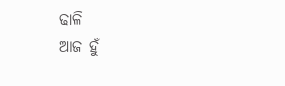ଢାଳି
ଆଜ ହୁଁ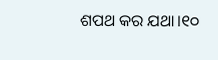ଶପଥ କର ଯଥା।୧୦